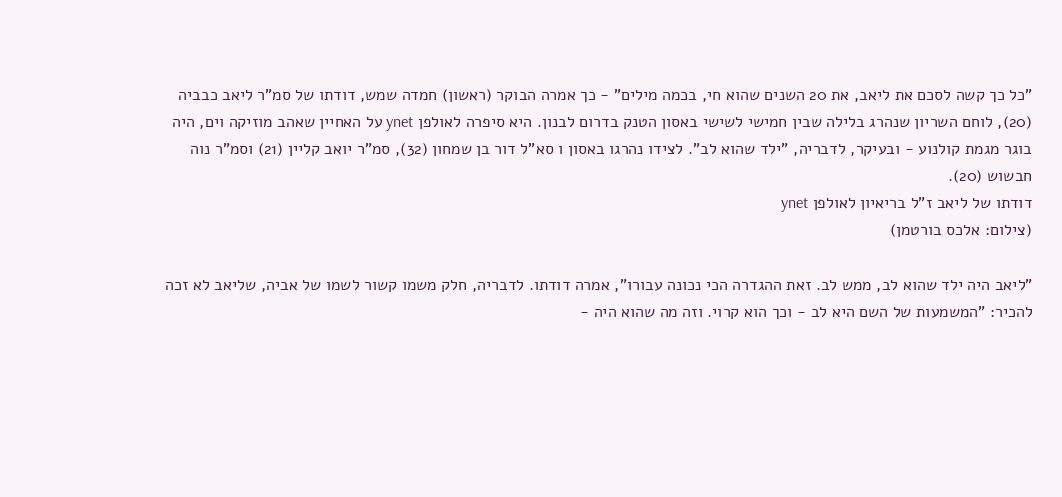"כל כך קשה לסכם את ליאב, את 20 השנים שהוא חי, בכמה מילים" - כך אמרה הבוקר (ראשון) חמדה שמש, דודתו של סמ"ר ליאב כבביה (20), לוחם השריון שנהרג בלילה שבין חמישי לשישי באסון הטנק בדרום לבנון. היא סיפרה לאולפן ynet על האחיין שאהב מוזיקה וים, היה בוגר מגמת קולנוע - ובעיקר, לדבריה, "ילד שהוא לב". לצידו נהרגו באסון ו סא"ל דור בן שמחון (32), סמ"ר יואב קליין (21) וסמ"ר נוה חבשוש (20).
דודתו של ליאב ז"ל בריאיון לאולפן ynet
(צילום: אלכס בורטמן)

"ליאב היה ילד שהוא לב, ממש לב. זאת ההגדרה הכי נכונה עבורו", אמרה דודתו. לדבריה, חלק משמו קשור לשמו של אביה, שליאב לא זכה להכיר: "המשמעות של השם היא לב - וכך הוא קרוי. וזה מה שהוא היה -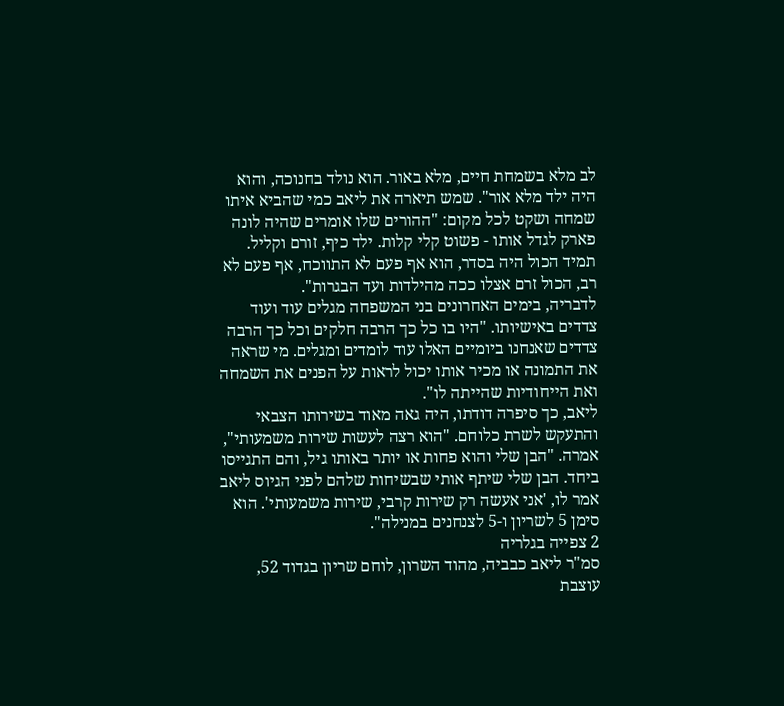לב מלא בשמחת חיים, מלא באור. הוא נולד בחנוכה, והוא היה ילד מלא אור". שמש תיארה את ליאב כמי שהביא איתו שמחה ושקט לכל מקום: "ההורים שלו אומרים שהיה לונה פארק לגדל אותו - פשוט קלי קלות. ילד כיף, זורם וקליל. תמיד הכול היה בסדר, הוא אף פעם לא התווכח, אף פעם לא רב, הכול זרם אצלו ככה מהילדות ועד הבגרות".
לדבריה, בימים האחרונים בני המשפחה מגלים עוד ועוד צדדים באישיותו. "היו בו כל כך הרבה חלקים וכל כך הרבה צדדים שאנחנו ביומיים האלו עוד לומדים ומגלים. מי שראה את התמונה או מכיר אותו יכול לראות על הפנים את השמחה ואת הייחודיות שהייתה לו".
ליאב, כך סיפרה דודתו, היה גאה מאוד בשירותו הצבאי והתעקש לשרת כלוחם. "הוא רצה לעשות שירות משמעותי", אמרה. "הבן שלי והוא פחות או יותר באותו גיל, והם התגייסו ביחד. הבן שלי שיתף אותי שבשיחות שלהם לפני הגיוס ליאב אמר לו, 'אני אעשה רק שירות קרבי, שירות משמעותי'. הוא סימן 5 לשריון ו-5 לצנחנים במנילה".
2 צפייה בגלריה
סמ"ר ליאב כבביה, מהוד השרון, לוחם שריון בגדוד 52, עוצבת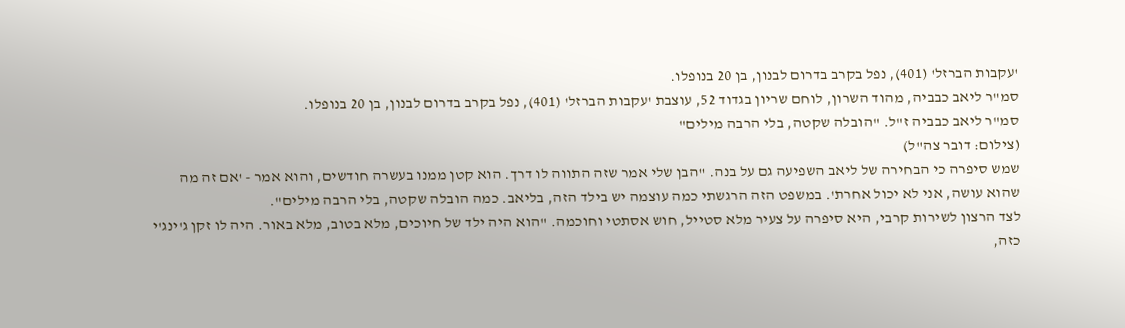'עקבות הברזל' (401), נפל בקרב בדרום לבנון, בן 20 בנופלו.
סמ"ר ליאב כבביה, מהוד השרון, לוחם שריון בגדוד 52, עוצבת 'עקבות הברזל' (401), נפל בקרב בדרום לבנון, בן 20 בנופלו.
סמ"ר ליאב כבביה ז"ל. "הובלה שקטה, בלי הרבה מילים"
(צילום: דובר צה"ל)
שמש סיפרה כי הבחירה של ליאב השפיעה גם על בנה. "הבן שלי אמר שזה התווה לו דרך. הוא קטן ממנו בעשרה חודשים, והוא אמר - 'אם זה מה שהוא עושה, אני לא יכול אחרת'. במשפט הזה הרגשתי כמה עוצמה יש בילד הזה, בליאב. כמה הובלה שקטה, בלי הרבה מילים".
לצד הרצון לשירות קרבי, היא סיפרה על צעיר מלא סטייל, חוש אסתטי וחוכמה. "הוא היה ילד של חיוכים, מלא בטוב, מלא באור. היה לו זקן ג'ינג'י כזה,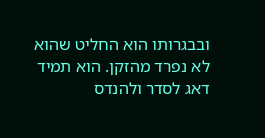ובבגרותו הוא החליט שהוא לא נפרד מהזקן. הוא תמיד דאג לסדר ולהנדס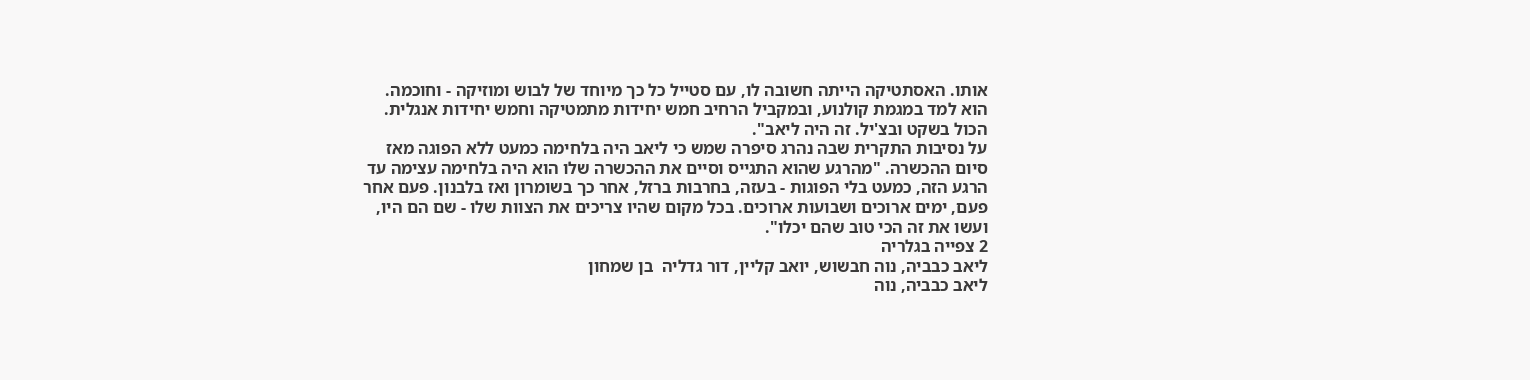אותו. האסתטיקה הייתה חשובה לו, עם סטייל כל כך מיוחד של לבוש ומוזיקה - וחוכמה. הוא למד במגמת קולנוע, ובמקביל הרחיב חמש יחידות מתמטיקה וחמש יחידות אנגלית. הכול בשקט ובצ'יל. זה היה ליאב".
על נסיבות התקרית שבה נהרג סיפרה שמש כי ליאב היה בלחימה כמעט ללא הפוגה מאז סיום ההכשרה. "מהרגע שהוא התגייס וסיים את ההכשרה שלו הוא היה בלחימה עצימה עד הרגע הזה, כמעט בלי הפוגות - בעזה, בחרבות ברזל, אחר כך בשומרון ואז בלבנון. פעם אחר פעם, ימים ארוכים ושבועות ארוכים. בכל מקום שהיו צריכים את הצוות שלו - שם הם היו, ועשו את זה הכי טוב שהם יכלו".
2 צפייה בגלריה
ליאב כבביה, נוה חבשוש, יואב קליין, דור גדליה  בן שמחון
ליאב כבביה, נוה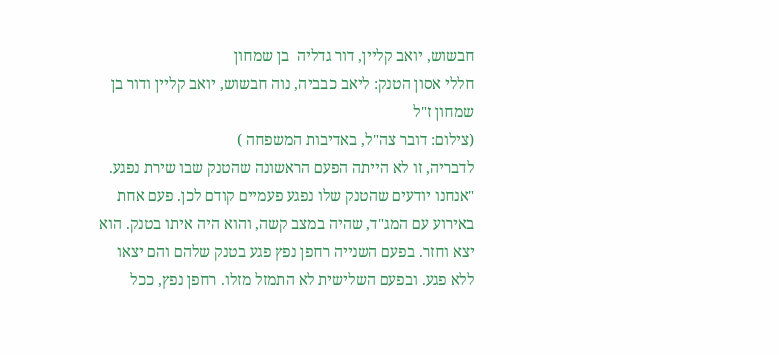חבשוש, יואב קליין, דור גדליה  בן שמחון
חללי אסון הטנק: ליאב כבביה, נוה חבשוש, יואב קליין ודור בן שמחון ז"ל
(צילום: דובר צה"ל, באדיבות המשפחה )
לדבריה, זו לא הייתה הפעם הראשונה שהטנק שבו שירת נפגע. "אנחנו יודעים שהטנק שלו נפגע פעמיים קודם לכן. פעם אחת באירוע עם המג"ד, שהיה במצב קשה, והוא היה איתו בטנק. הוא יצא וחזר. בפעם השנייה רחפן נפץ פגע בטנק שלהם והם יצאו ללא פגע. ובפעם השלישית לא התמזל מזלו. רחפן נפץ, ככל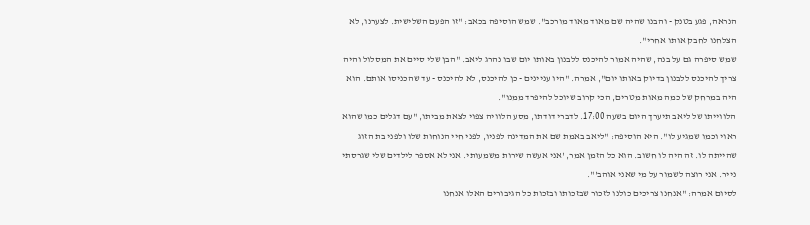הנראה, פגע בטנק - והבנו שהיה שם מאוד מאוד מורכב". שמש הוסיפה בכאב: "זו הפעם השלישית. לצערנו, לא הצלחנו לחבק אותו אחרי".
שמש סיפרה גם על בנה, שהיה אמור להיכנס ללבנון באותו יום שבו נהרג ליאב. "הבן שלי סיים את המסלול והיה צריך להיכנס ללבנון בדיוק באותו יום", אמרה. "היו עניינים - כן להיכנס, לא להיכנס - עד שהכניסו אותם. הוא היה במרחק של כמה מאות מטרים, הכי קרוב שיוכל להיפרד ממנו".
הלווייתו של ליאב תיערך היום בשעה 17:00. לדברי דודתו, מסע הלוויה צפוי לצאת מביתו, "עם דגלים כמו שהוא ראוי וכמו שמגיע לו". היא הוסיפה: "ליאב באמת שם את המדינה לפניו, לפני חיי הנוחות שלו ולפני בת הזוג שהייתה לו. זה היה לו חשוב. הוא כל הזמן אמר, 'אני אעשה שירות משמעותי. אני לא אספר לילדים שלי שגרסתי נייר. אני רוצה לשמור על מי שאני אוהב'".
לסיום אמרה: "אנחנו צריכים כולנו לזכור שבזכותו ובזכות כל הגיבורים האלו אנחנו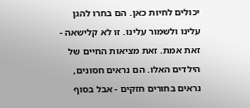יכולים לחיות כאן. הם בחרו להגן עלינו ולשמור עלינו. זו לא קלישאה - זאת אמת. זאת מציאות החיים של הילדים האלו. הם נראים חסונים, נראים בחורים חזקים - אבל בסוף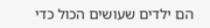הם ילדים שעושים הכול כדי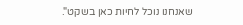שאנחנו נוכל לחיות כאן בשקט".